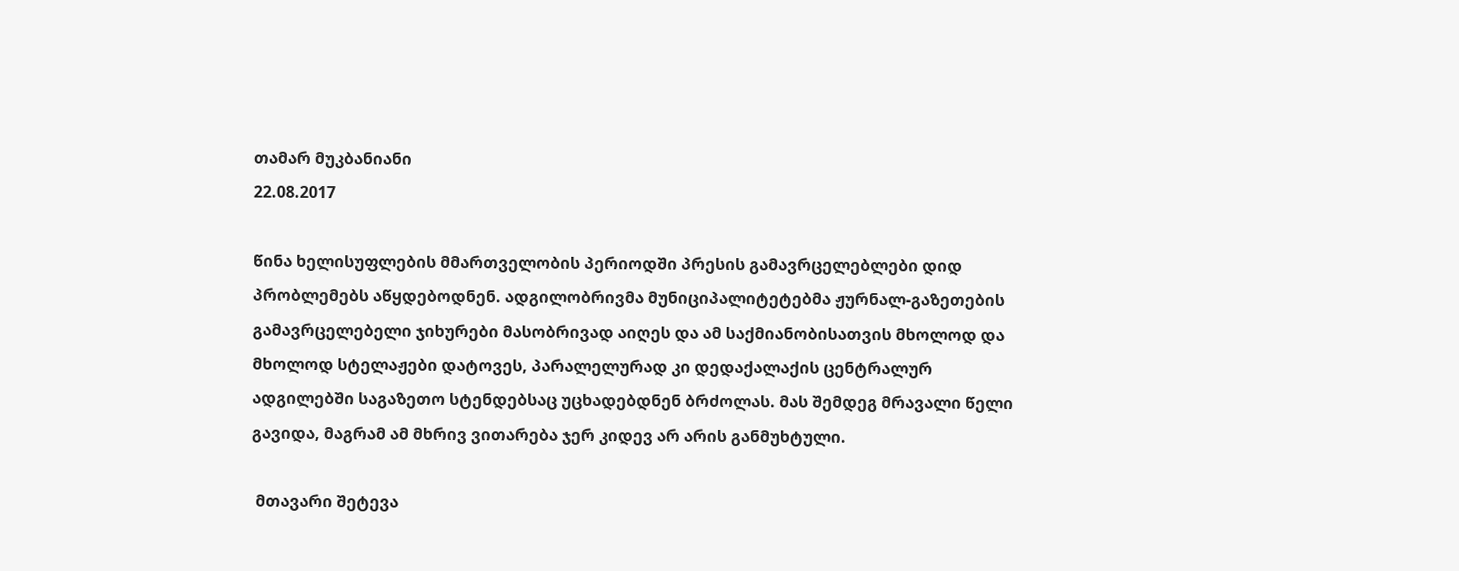თამარ მუკბანიანი
22.08.2017

წინა ხელისუფლების მმართველობის პერიოდში პრესის გამავრცელებლები დიდ პრობლემებს აწყდებოდნენ. ადგილობრივმა მუნიციპალიტეტებმა ჟურნალ-გაზეთების გამავრცელებელი ჯიხურები მასობრივად აიღეს და ამ საქმიანობისათვის მხოლოდ და მხოლოდ სტელაჟები დატოვეს, პარალელურად კი დედაქალაქის ცენტრალურ ადგილებში საგაზეთო სტენდებსაც უცხადებდნენ ბრძოლას. მას შემდეგ მრავალი წელი გავიდა, მაგრამ ამ მხრივ ვითარება ჯერ კიდევ არ არის განმუხტული.

 მთავარი შეტევა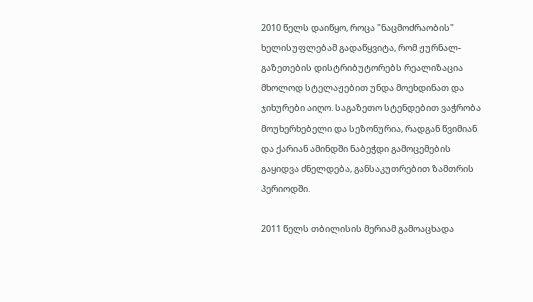2010 წელს დაიწყო, როცა "ნაცმოძრაობის" ხელისუფლებამ გადაწყვიტა, რომ ჟურნალ-გაზეთების დისტრიბუტორებს რეალიზაცია მხოლოდ სტელაჟებით უნდა მოეხდინათ და ჯიხურები აიღო. საგაზეთო სტენდებით ვაჭრობა მოუხერხებელი და სეზონურია, რადგან წვიმიან და ქარიან ამინდში ნაბეჭდი გამოცემების გაყიდვა ძნელდება, განსაკუთრებით ზამთრის პერიოდში.

2011 წელს თბილისის მერიამ გამოაცხადა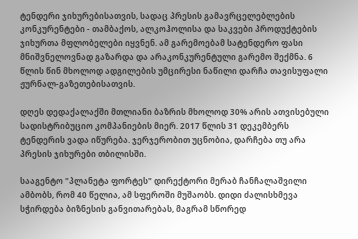ტენდერი ჯიხურებისათვის, სადაც პრესის გამავრცელებლების კონკურენტები - თამბაქოს, ალკოჰოლისა და საკვები პროდუქტების ჯიხურთა მფლობელები იყვნენ. ამ გარემოებამ სატენდერო ფასი მნიშვნელოვნად გაზარდა და არაკონკურენტული გარემო შექმნა. 6 წლის წინ მხოლოდ ადგილების უმცირესი ნაწილი დარჩა თავისუფალი ჟურნალ-გაზეთებისათვის.

დღეს დედაქალაქში მთლიანი ბაზრის მხოლოდ 30% არის ათვისებული სადისტრიბუციო კომპანიების მიერ. 2017 წლის 31 დეკემბერს ტენდერის ვადა იწურება. ჯერჯერობით უცნობია, დარჩება თუ არა პრესის ჯიხურები თბილისში.

სააგენტო "პლანეტა ფორტეს" დირექტორი მერაბ ჩანჩალაშვილი ამბობს, რომ 40 წელია, ამ სფეროში მუშაობს. დიდი ძალისხმევა სჭირდება ბიზნესის განვითარებას, მაგრამ სწორედ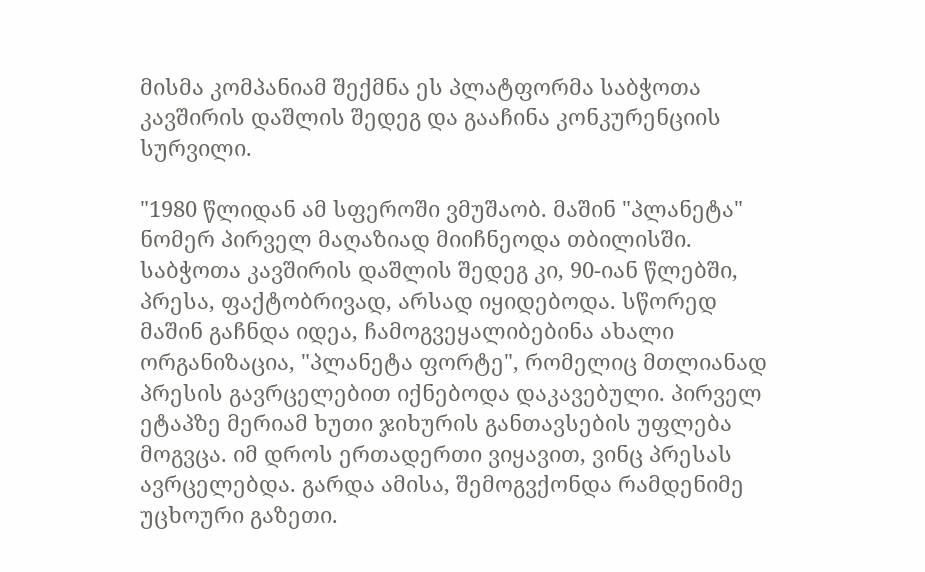მისმა კომპანიამ შექმნა ეს პლატფორმა საბჭოთა კავშირის დაშლის შედეგ და გააჩინა კონკურენციის სურვილი.

"1980 წლიდან ამ სფეროში ვმუშაობ. მაშინ "პლანეტა" ნომერ პირველ მაღაზიად მიიჩნეოდა თბილისში. საბჭოთა კავშირის დაშლის შედეგ კი, 90-იან წლებში, პრესა, ფაქტობრივად, არსად იყიდებოდა. სწორედ მაშინ გაჩნდა იდეა, ჩამოგვეყალიბებინა ახალი ორგანიზაცია, "პლანეტა ფორტე", რომელიც მთლიანად პრესის გავრცელებით იქნებოდა დაკავებული. პირველ ეტაპზე მერიამ ხუთი ჯიხურის განთავსების უფლება მოგვცა. იმ დროს ერთადერთი ვიყავით, ვინც პრესას ავრცელებდა. გარდა ამისა, შემოგვქონდა რამდენიმე უცხოური გაზეთი.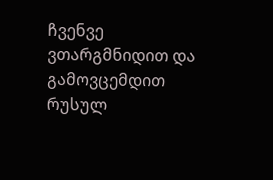ჩვენვე ვთარგმნიდით და გამოვცემდით რუსულ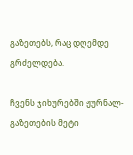გაზეთებს, რაც დღემდე გრძელდება.

ჩვენს ჯიხურებში ჟურნალ-გაზეთების მეტი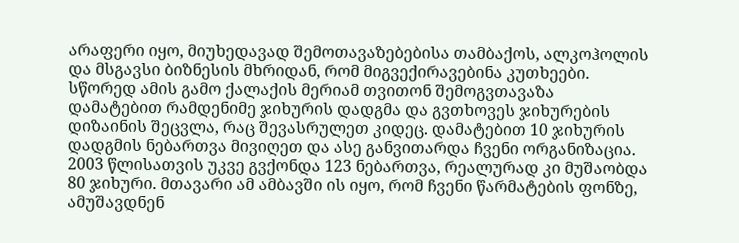არაფერი იყო, მიუხედავად შემოთავაზებებისა თამბაქოს, ალკოჰოლის და მსგავსი ბიზნესის მხრიდან, რომ მიგვექირავებინა კუთხეები. სწორედ ამის გამო ქალაქის მერიამ თვითონ შემოგვთავაზა დამატებით რამდენიმე ჯიხურის დადგმა და გვთხოვეს ჯიხურების დიზაინის შეცვლა, რაც შევასრულეთ კიდეც. დამატებით 10 ჯიხურის დადგმის ნებართვა მივიღეთ და ასე განვითარდა ჩვენი ორგანიზაცია. 2003 წლისათვის უკვე გვქონდა 123 ნებართვა, რეალურად კი მუშაობდა 80 ჯიხური. მთავარი ამ ამბავში ის იყო, რომ ჩვენი წარმატების ფონზე, ამუშავდნენ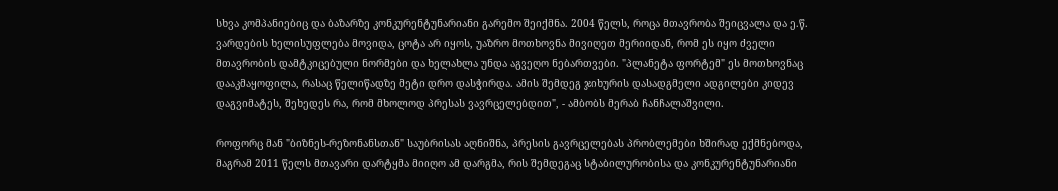სხვა კომპანიებიც და ბაზარზე კონკურენტუნარიანი გარემო შეიქმნა. 2004 წელს, როცა მთავრობა შეიცვალა და ე.წ. ვარდების ხელისუფლება მოვიდა, ცოტა არ იყოს, უაზრო მოთხოვნა მივიღეთ მერიიდან, რომ ეს იყო ძველი მთავრობის დამტკიცებული ნორმები და ხელახლა უნდა აგვეღო ნებართვები. "პლანეტა ფორტემ" ეს მოთხოვნაც დააკმაყოფილა, რასაც წელიწადზე მეტი დრო დასჭირდა. ამის შემდეგ ჯიხურის დასადგმელი ადგილები კიდევ დაგვიმატეს, შეხედეს რა, რომ მხოლოდ პრესას ვავრცელებდით", - ამბობს მერაბ ჩანჩალაშვილი.

როფორც მან "ბიზნეს-რეზონანსთან" საუბრისას აღნიშნა, პრესის გავრცელებას პრობლემები ხშირად ექმნებოდა, მაგრამ 2011 წელს მთავარი დარტყმა მიიღო ამ დარგმა, რის შემდეგაც სტაბილურობისა და კონკურენტუნარიანი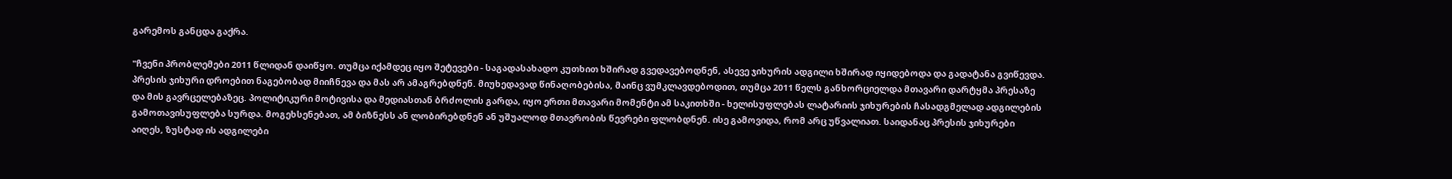გარემოს განცდა გაქრა.

"ჩვენი პრობლემები 2011 წლიდან დაიწყო. თუმცა იქამდეც იყო შეტევები - საგადასახადო კუთხით ხშირად გვედავებოდნენ, ასევე ჯიხურის ადგილი ხშირად იყიდებოდა და გადატანა გვიწევდა. პრესის ჯიხური დროებით ნაგებობად მიიჩნევა და მას არ ამაგრებდნენ. მიუხედავად წინაღობებისა, მაინც ვუმკლავდებოდით, თუმცა 2011 წელს განხორციელდა მთავარი დარტყმა პრესაზე და მის გავრცელებაზეც. პოლიტიკური მოტივისა და მედიასთან ბრძოლის გარდა, იყო ერთი მთავარი მომენტი ამ საკითხში - ხელისუფლებას ლატარიის ჯიხურების ჩასადგმელად ადგილების გამოთავისუფლება სურდა. მოგეხსენებათ, ამ ბიზნესს ან ლობირებდნენ ან უშუალოდ მთავრობის წევრები ფლობდნენ. ისე გამოვიდა, რომ არც უწვალიათ. საიდანაც პრესის ჯიხურები აიღეს, ზუსტად ის ადგილები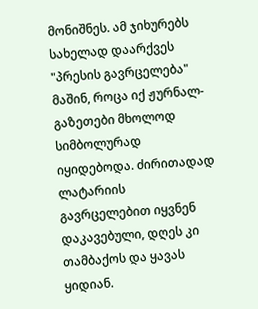მონიშნეს. ამ ჯიხურებს სახელად დაარქვეს "პრესის გავრცელება" მაშინ, როცა იქ ჟურნალ-გაზეთები მხოლოდ სიმბოლურად იყიდებოდა. ძირითადად ლატარიის გავრცელებით იყვნენ დაკავებული, დღეს კი თამბაქოს და ყავას ყიდიან.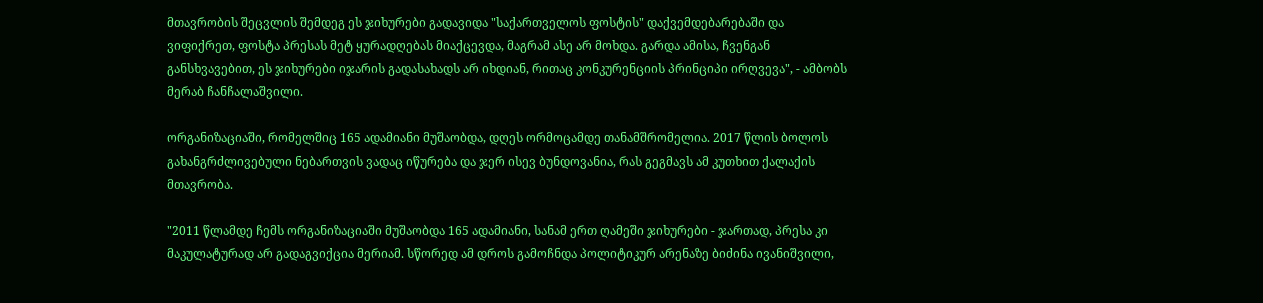მთავრობის შეცვლის შემდეგ ეს ჯიხურები გადავიდა "საქართველოს ფოსტის" დაქვემდებარებაში და ვიფიქრეთ, ფოსტა პრესას მეტ ყურადღებას მიაქცევდა, მაგრამ ასე არ მოხდა. გარდა ამისა, ჩვენგან განსხვავებით, ეს ჯიხურები იჯარის გადასახადს არ იხდიან, რითაც კონკურენციის პრინციპი ირღვევა", - ამბობს მერაბ ჩანჩალაშვილი.

ორგანიზაციაში, რომელშიც 165 ადამიანი მუშაობდა, დღეს ორმოცამდე თანამშრომელია. 2017 წლის ბოლოს გახანგრძლივებული ნებართვის ვადაც იწურება და ჯერ ისევ ბუნდოვანია, რას გეგმავს ამ კუთხით ქალაქის მთავრობა.

"2011 წლამდე ჩემს ორგანიზაციაში მუშაობდა 165 ადამიანი, სანამ ერთ ღამეში ჯიხურები - ჯართად, პრესა კი მაკულატურად არ გადაგვიქცია მერიამ. სწორედ ამ დროს გამოჩნდა პოლიტიკურ არენაზე ბიძინა ივანიშვილი,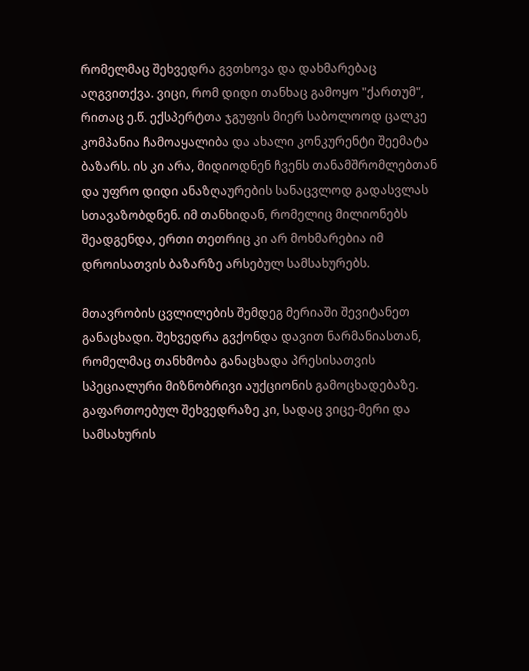რომელმაც შეხვედრა გვთხოვა და დახმარებაც აღგვითქვა. ვიცი, რომ დიდი თანხაც გამოყო "ქართუმ", რითაც ე.წ. ექსპერტთა ჯგუფის მიერ საბოლოოდ ცალკე კომპანია ჩამოაყალიბა და ახალი კონკურენტი შეემატა ბაზარს. ის კი არა, მიდიოდნენ ჩვენს თანამშრომლებთან და უფრო დიდი ანაზღაურების სანაცვლოდ გადასვლას სთავაზობდნენ. იმ თანხიდან, რომელიც მილიონებს შეადგენდა, ერთი თეთრიც კი არ მოხმარებია იმ დროისათვის ბაზარზე არსებულ სამსახურებს.

მთავრობის ცვლილების შემდეგ მერიაში შევიტანეთ განაცხადი. შეხვედრა გვქონდა დავით ნარმანიასთან, რომელმაც თანხმობა განაცხადა პრესისათვის სპეციალური მიზნობრივი აუქციონის გამოცხადებაზე. გაფართოებულ შეხვედრაზე კი, სადაც ვიცე-მერი და სამსახურის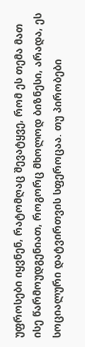უფროსები იყვნენ, რატომღაც შევატყვე, რომ ეს თემა მათ ისე წარმოუდგენიათ, როგორც მხოლოდ ბიზნესი, არადა, ეს სოციალური დატვირთვის სფეროცაა. თუ პირობები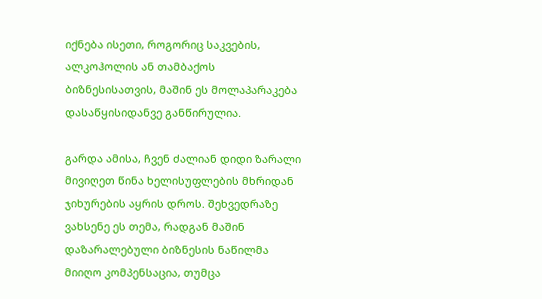იქნება ისეთი, როგორიც საკვების, ალკოჰოლის ან თამბაქოს ბიზნესისათვის, მაშინ ეს მოლაპარაკება დასაწყისიდანვე განწირულია.

გარდა ამისა, ჩვენ ძალიან დიდი ზარალი მივიღეთ წინა ხელისუფლების მხრიდან ჯიხურების აყრის დროს. შეხვედრაზე ვახსენე ეს თემა, რადგან მაშინ დაზარალებული ბიზნესის ნაწილმა მიიღო კომპენსაცია, თუმცა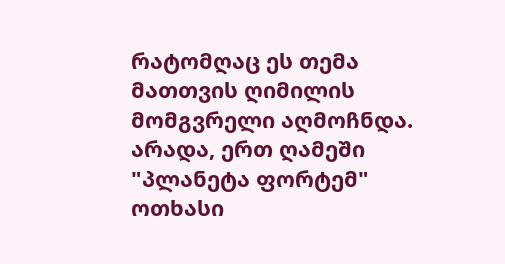რატომღაც ეს თემა მათთვის ღიმილის მომგვრელი აღმოჩნდა. არადა, ერთ ღამეში "პლანეტა ფორტემ" ოთხასი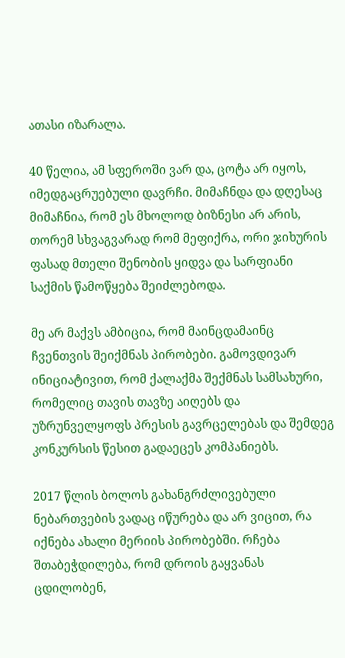ათასი იზარალა.

40 წელია, ამ სფეროში ვარ და, ცოტა არ იყოს, იმედგაცრუებული დავრჩი. მიმაჩნდა და დღესაც მიმაჩნია, რომ ეს მხოლოდ ბიზნესი არ არის, თორემ სხვაგვარად რომ მეფიქრა, ორი ჯიხურის ფასად მთელი შენობის ყიდვა და სარფიანი საქმის წამოწყება შეიძლებოდა.

მე არ მაქვს ამბიცია, რომ მაინცდამაინც ჩვენთვის შეიქმნას პირობები. გამოვდივარ ინიციატივით, რომ ქალაქმა შექმნას სამსახური, რომელიც თავის თავზე აიღებს და უზრუნველყოფს პრესის გავრცელებას და შემდეგ კონკურსის წესით გადაეცეს კომპანიებს.

2017 წლის ბოლოს გახანგრძლივებული ნებართვების ვადაც იწურება და არ ვიცით, რა იქნება ახალი მერიის პირობებში. რჩება შთაბეჭდილება, რომ დროის გაყვანას ცდილობენ,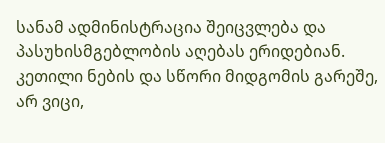სანამ ადმინისტრაცია შეიცვლება და პასუხისმგებლობის აღებას ერიდებიან. კეთილი ნების და სწორი მიდგომის გარეშე, არ ვიცი,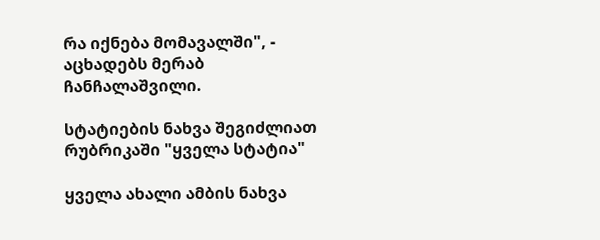რა იქნება მომავალში", - აცხადებს მერაბ ჩანჩალაშვილი.

სტატიების ნახვა შეგიძლიათ რუბრიკაში "ყველა სტატია"

ყველა ახალი ამბის ნახვა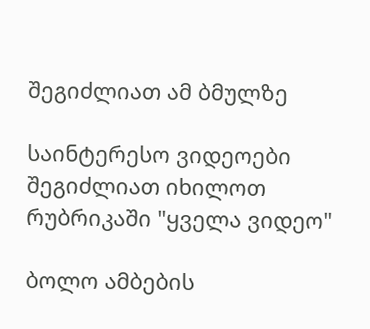შეგიძლიათ ამ ბმულზე

საინტერესო ვიდეოები შეგიძლიათ იხილოთ რუბრიკაში "ყველა ვიდეო"

ბოლო ამბების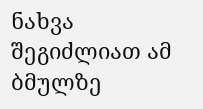ნახვა შეგიძლიათ ამ ბმულზე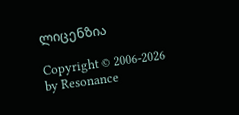ლიცენზია

Copyright © 2006-2026 by Resonance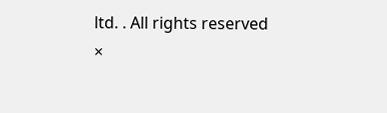ltd. . All rights reserved
×